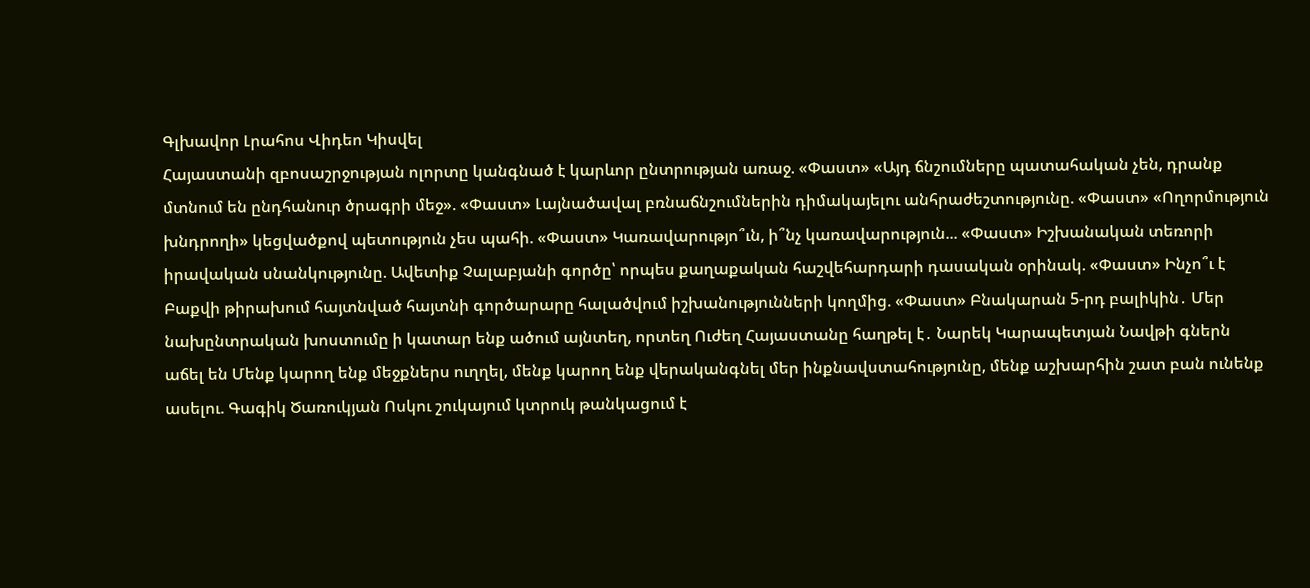Գլխավոր Լրահոս Վիդեո Կիսվել
Հայաստանի զբոսաշրջության ոլորտը կանգնած է կարևոր ընտրության առաջ. «Փաստ» «Այդ ճնշումները պատահական չեն, դրանք մտնում են ընդհանուր ծրագրի մեջ». «Փաստ» Լայնածավալ բռնաճնշումներին դիմակայելու անհրաժեշտությունը. «Փաստ» «Ողորմություն խնդրողի» կեցվածքով պետություն չես պահի. «Փաստ» Կառավարությո՞ւն, ի՞նչ կառավարություն... «Փաստ» Իշխանական տեռորի իրավական սնանկությունը. Ավետիք Չալաբյանի գործը՝ որպես քաղաքական հաշվեհարդարի դասական օրինակ. «Փաստ» Ինչո՞ւ է Բաքվի թիրախում հայտնված հայտնի գործարարը հալածվում իշխանությունների կողմից. «Փաստ» Բնակարան 5-րդ բալիկին․ Մեր նախընտրական խոստումը ի կատար ենք ածում այնտեղ, որտեղ Ուժեղ Հայաստանը հաղթել է․ Նարեկ Կարապետյան Նավթի գներն աճել են Մենք կարող ենք մեջքներս ուղղել, մենք կարող ենք վերականգնել մեր ինքնավստահությունը, մենք աշխարհին շատ բան ունենք ասելու. Գագիկ Ծառուկյան Ոսկու շուկայում կտրուկ թանկացում է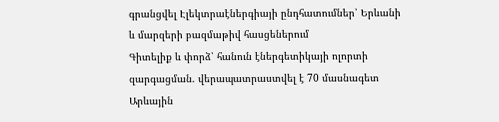գրանցվել Էլեկտրաէներգիայի ընդհատումներ՝ Երևանի և մարզերի բազմաթիվ հասցեներում
Գիտելիք և փորձ՝ հանուն էներգետիկայի ոլորտի զարգացման. վերապատրաստվել է 70 մասնագետ Արևային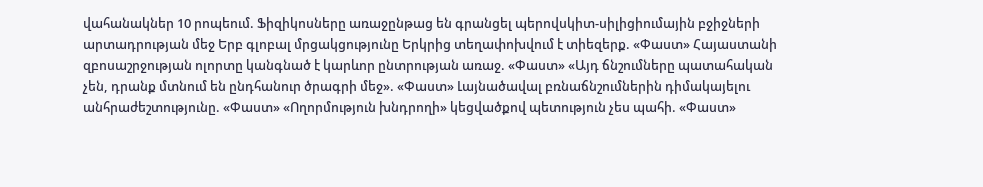վահանակներ 10 րոպեում. Ֆիզիկոսները առաջընթաց են գրանցել պերովսկիտ-սիլիցիումային բջիջների արտադրության մեջ Երբ գլոբալ մրցակցությունը Երկրից տեղափոխվում է տիեզերք. «Փաստ» Հայաստանի զբոսաշրջության ոլորտը կանգնած է կարևոր ընտրության առաջ. «Փաստ» «Այդ ճնշումները պատահական չեն, դրանք մտնում են ընդհանուր ծրագրի մեջ». «Փաստ» Լայնածավալ բռնաճնշումներին դիմակայելու անհրաժեշտությունը. «Փաստ» «Ողորմություն խնդրողի» կեցվածքով պետություն չես պահի. «Փաստ»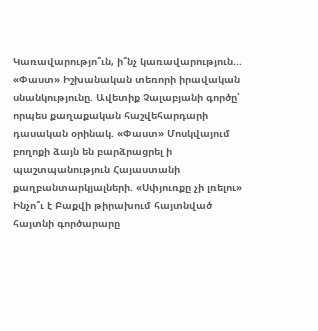Կառավարությո՞ւն, ի՞նչ կառավարություն... «Փաստ» Իշխանական տեռորի իրավական սնանկությունը. Ավետիք Չալաբյանի գործը՝ որպես քաղաքական հաշվեհարդարի դասական օրինակ. «Փաստ» Մոսկվայում բողոքի ձայն են բարձրացրել ի պաշտպանություն Հայաստանի քաղբանտարկյալների. «Սփյուռքը չի լռելու» Ինչո՞ւ է Բաքվի թիրախում հայտնված հայտնի գործարարը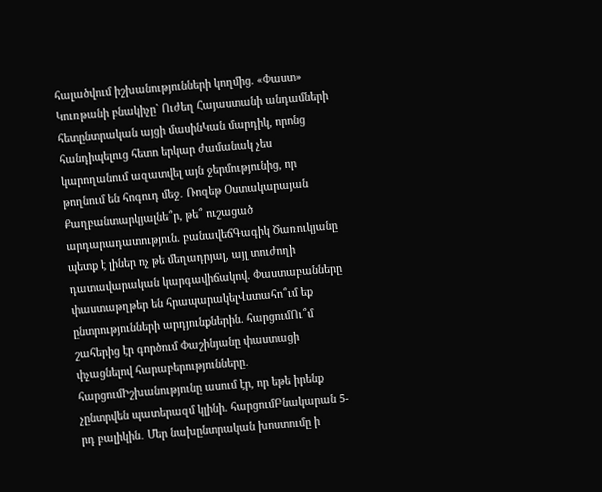հալածվում իշխանությունների կողմից. «Փաստ» Կուռթանի բնակիչը` Ուժեղ Հայաստանի անդամների հետընտրական այցի մասինԿան մարդիկ, որոնց հանդիպելուց հետո երկար ժամանակ չես կարողանում ազատվել այն ջերմությունից, որ թողնում են հոգուդ մեջ․ Ռոզեթ Օստակարայան Քաղբանտարկյալնե՞ր, թե՞ ուշացած արդարադատություն. բանավեճԳագիկ Ծառուկյանը պետք է լիներ ոչ թե մեղադրյալ, այլ տուժողի դատավարական կարգավիճակով. Փաստաբանները փաստաթղթեր են հրապարակելՎստահո՞ւմ եք ընտրությունների արդյունքներին. հարցումՈւ՞մ շահերից էր գործում Փաշինյանը փաստացի փչացնելով հարաբերությունները․ հարցումԻշխանությունը ասում էր, որ եթե իրենք չընտրվեն պատերազմ կլինի. հարցումԲնակարան 5-րդ բալիկին․ Մեր նախընտրական խոստումը ի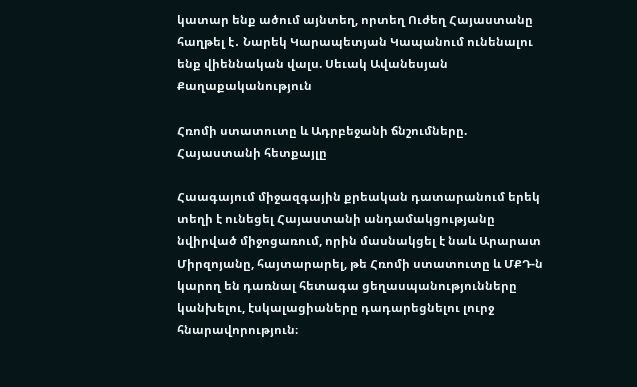կատար ենք ածում այնտեղ, որտեղ Ուժեղ Հայաստանը հաղթել է․ Նարեկ Կարապետյան Կապանում ունենալու ենք վիեննական վալս. Սեւակ Ավանեսյան
Քաղաքականություն

Հռոմի ստատուտը և Ադրբեջանի ճնշումները. Հայաստանի հետքայլը

Հաագայում միջազգային քրեական դատարանում երեկ տեղի է ունեցել Հայաստանի անդամակցությանը նվիրված միջոցառում, որին մասնակցել է նաև Արարատ Միրզոյանը, հայտարարել, թե Հռոմի ստատուտը և ՄՔԴ-ն կարող են դառնալ հետագա ցեղասպանությունները կանխելու, էսկալացիաները դադարեցնելու լուրջ հնարավորություն։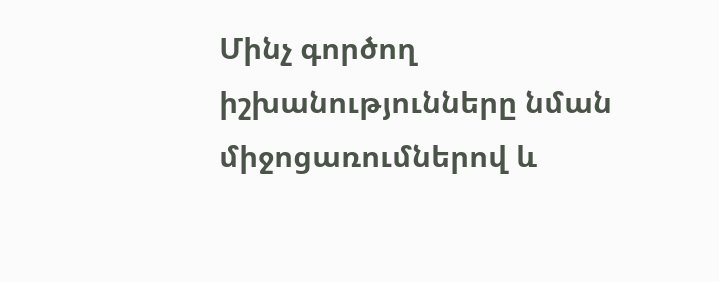Մինչ գործող իշխանությունները նման միջոցառումներով և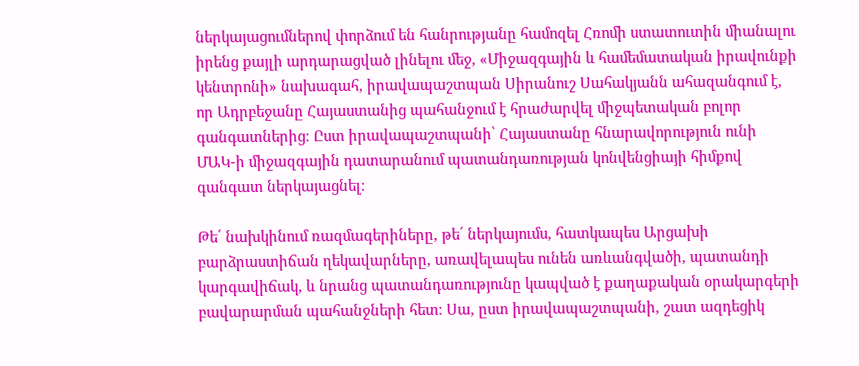ներկայացումներով փորձում են հանրությանը համոզել Հռոմի ստատուտին միանալու իրենց քայլի արդարացված լինելու մեջ, «Միջազգային և համեմատական իրավունքի կենտրոնի» նախագահ, իրավապաշտպան Սիրանուշ Սահակյանն ահազանգում է, որ Ադրբեջանը Հայաստանից պահանջում է հրաժարվել միջպետական բոլոր գանգատներից։ Ըստ իրավապաշտպանի՝ Հայաստանը հնարավորություն ունի ՄԱԿ-ի միջազգային դատարանում պատանդառության կոնվենցիայի հիմքով գանգատ ներկայացնել։

Թե՛ նախկինում ռազմագերիները, թե՛ ներկայումս, հատկապես Արցախի բարձրաստիճան ղեկավարները, առավելապես ունեն առևանգվածի, պատանդի կարգավիճակ, և նրանց պատանդառությունը կապված է քաղաքական օրակարգերի բավարարման պահանջների հետ։ Սա, ըստ իրավապաշտպանի, շատ ազդեցիկ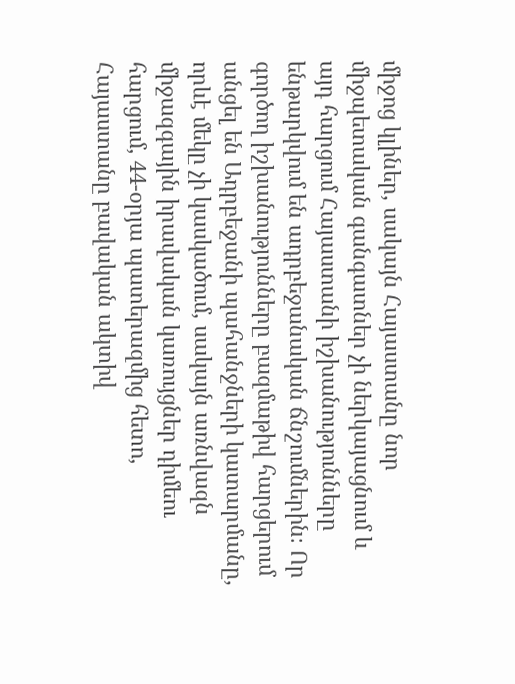միջոց կլիներ, սակայն Հայաստանը նոր միջպետական գանգատներ չի ներկայացնում և այդ հարցում Հայաստանի իշխանությունները ենթարկվում են ադրբեջանական ճնշումներին։ Որ գործող իշխանությունները բազմաթիվ հարցերում անցել են Ադրբեջանի պահանջների կատարմանը, որևէ մեկը չի կասկածում, սակայն առնվազն միջազգային իրավական կառույցներ դիմեու հարցում, 44-օրյա պատերազմից հետո, Հայաստանը բավական ակտիվ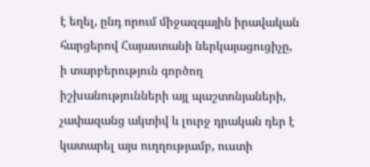է եղել, ընդ որում միջազգային իրավական հարցերով Հայաստանի ներկայացուցիչը, ի տարբերություն գործող իշխանությունների այլ պաշտոնյաների, չափազանց ակտիվ և լուրջ դրական դեր է կատարել այս ուղղությամբ, ուստի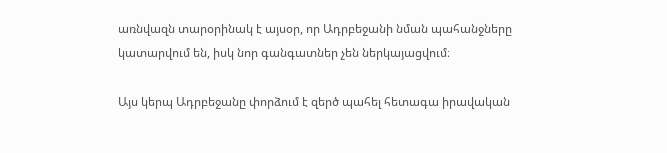առնվազն տարօրինակ է այսօր, որ Ադրբեջանի նման պահանջները կատարվում են, իսկ նոր գանգատներ չեն ներկայացվում։

Այս կերպ Ադրբեջանը փորձում է զերծ պահել հետագա իրավական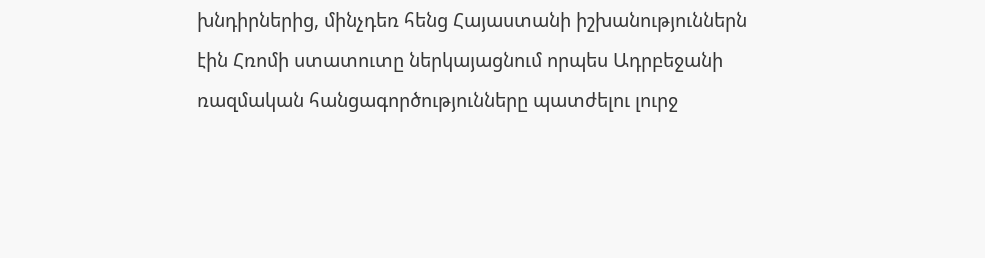խնդիրներից, մինչդեռ հենց Հայաստանի իշխանություններն էին Հռոմի ստատուտը ներկայացնում որպես Ադրբեջանի ռազմական հանցագործությունները պատժելու լուրջ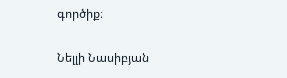գործիք։

Նելլի Նասիբյան